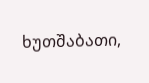ხუთშაბათი,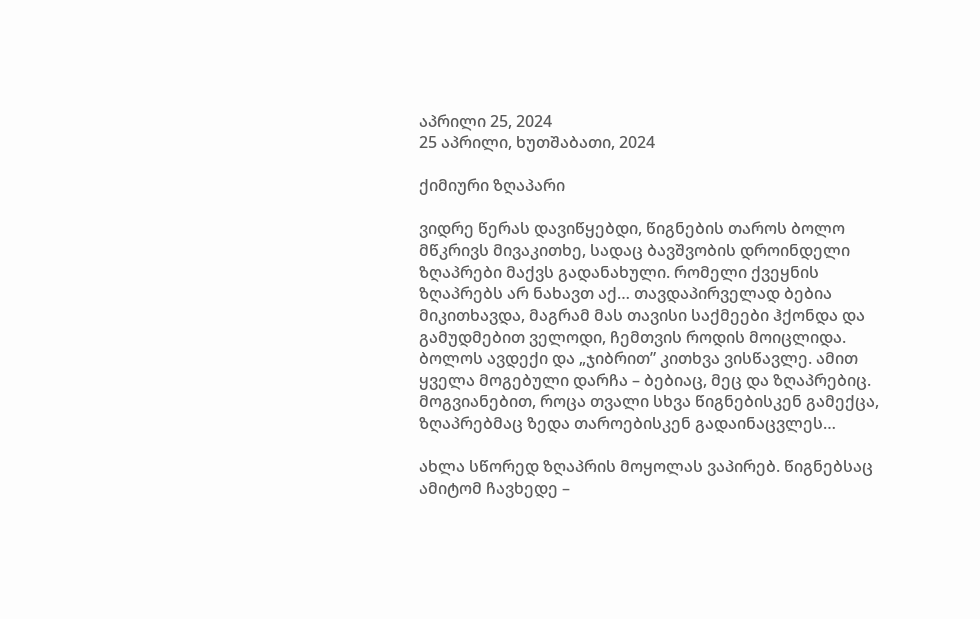აპრილი 25, 2024
25 აპრილი, ხუთშაბათი, 2024

ქიმიური ზღაპარი

ვიდრე წერას დავიწყებდი, წიგნების თაროს ბოლო მწკრივს მივაკითხე, სადაც ბავშვობის დროინდელი ზღაპრები მაქვს გადანახული. რომელი ქვეყნის ზღაპრებს არ ნახავთ აქ… თავდაპირველად ბებია მიკითხავდა, მაგრამ მას თავისი საქმეები ჰქონდა და გამუდმებით ველოდი, ჩემთვის როდის მოიცლიდა. ბოლოს ავდექი და „ჯიბრით” კითხვა ვისწავლე. ამით ყველა მოგებული დარჩა – ბებიაც, მეც და ზღაპრებიც. მოგვიანებით, როცა თვალი სხვა წიგნებისკენ გამექცა, ზღაპრებმაც ზედა თაროებისკენ გადაინაცვლეს…

ახლა სწორედ ზღაპრის მოყოლას ვაპირებ. წიგნებსაც ამიტომ ჩავხედე –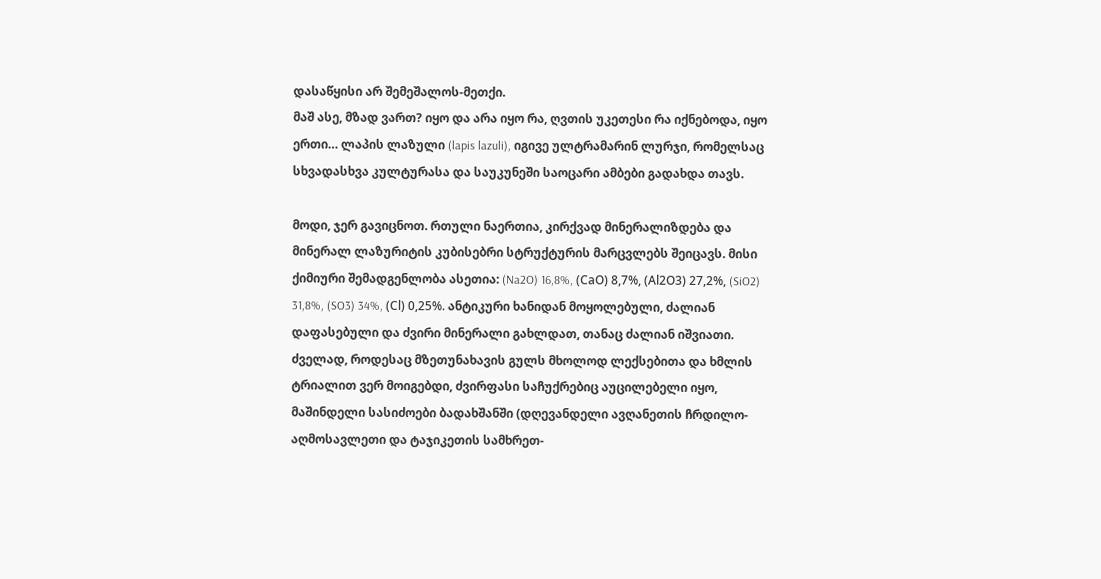დასაწყისი არ შემეშალოს-მეთქი.
მაშ ასე, მზად ვართ? იყო და არა იყო რა, ღვთის უკეთესი რა იქნებოდა, იყო ერთი… ლაპის ლაზული (lapis lazuli), იგივე ულტრამარინ ლურჯი, რომელსაც სხვადასხვა კულტურასა და საუკუნეში საოცარი ამბები გადახდა თავს.

მოდი, ჯერ გავიცნოთ. რთული ნაერთია, კირქვად მინერალიზდება და მინერალ ლაზურიტის კუბისებრი სტრუქტურის მარცვლებს შეიცავს. მისი ქიმიური შემადგენლობა ასეთია: (Na2O) 16,8%, (СаО) 8,7%, (Аl2О3) 27,2%, (SiO2) 31,8%, (SO3) 34%, (Сl) 0,25%. ანტიკური ხანიდან მოყოლებული, ძალიან დაფასებული და ძვირი მინერალი გახლდათ, თანაც ძალიან იშვიათი. ძველად, როდესაც მზეთუნახავის გულს მხოლოდ ლექსებითა და ხმლის ტრიალით ვერ მოიგებდი, ძვირფასი საჩუქრებიც აუცილებელი იყო, მაშინდელი სასიძოები ბადახშანში (დღევანდელი ავღანეთის ჩრდილო-აღმოსავლეთი და ტაჯიკეთის სამხრეთ-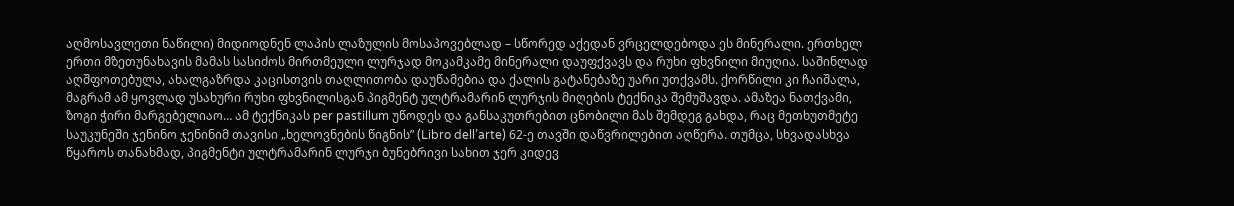აღმოსავლეთი ნაწილი) მიდიოდნენ ლაპის ლაზულის მოსაპოვებლად – სწორედ აქედან ვრცელდებოდა ეს მინერალი. ერთხელ ერთი მზეთუნახავის მამას სასიძოს მირთმეული ლურჯად მოკამკამე მინერალი დაუფქვავს და რუხი ფხვნილი მიუღია. საშინლად აღშფოთებულა, ახალგაზრდა კაცისთვის თაღლითობა დაუწამებია და ქალის გატანებაზე უარი უთქვამს. ქორწილი კი ჩაიშალა, მაგრამ ამ ყოვლად უსახური რუხი ფხვნილისგან პიგმენტ ულტრამარინ ლურჯის მიღების ტექნიკა შემუშავდა. ამაზეა ნათქვამი, ზოგი ჭირი მარგებელიაო… ამ ტექნიკას per pastillum უწოდეს და განსაკუთრებით ცნობილი მას შემდეგ გახდა, რაც მეთხუთმეტე საუკუნეში ჯენინო ჯენინიმ თავისი „ხელოვნების წიგნის” (Libro dell’arte) 62-ე თავში დაწვრილებით აღწერა. თუმცა, სხვადასხვა წყაროს თანახმად, პიგმენტი ულტრამარინ ლურჯი ბუნებრივი სახით ჯერ კიდევ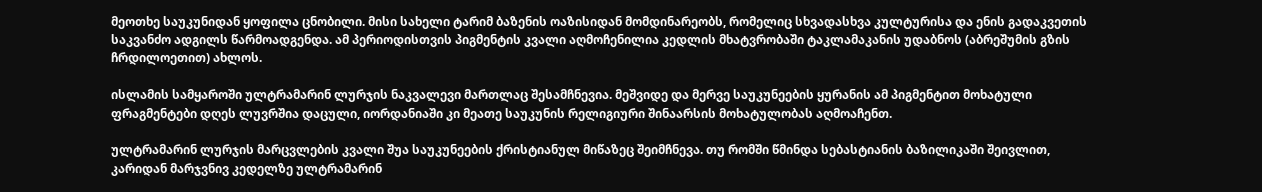მეოთხე საუკუნიდან ყოფილა ცნობილი. მისი სახელი ტარიმ ბაზენის ოაზისიდან მომდინარეობს, რომელიც სხვადასხვა კულტურისა და ენის გადაკვეთის საკვანძო ადგილს წარმოადგენდა. ამ პერიოდისთვის პიგმენტის კვალი აღმოჩენილია კედლის მხატვრობაში ტაკლამაკანის უდაბნოს (აბრეშუმის გზის ჩრდილოეთით) ახლოს.

ისლამის სამყაროში ულტრამარინ ლურჯის ნაკვალევი მართლაც შესამჩნევია. მეშვიდე და მერვე საუკუნეების ყურანის ამ პიგმენტით მოხატული ფრაგმენტები დღეს ლუვრშია დაცული, იორდანიაში კი მეათე საუკუნის რელიგიური შინაარსის მოხატულობას აღმოაჩენთ.

ულტრამარინ ლურჯის მარცვლების კვალი შუა საუკუნეების ქრისტიანულ მიწაზეც შეიმჩნევა. თუ რომში წმინდა სებასტიანის ბაზილიკაში შეივლით, კარიდან მარჯვნივ კედელზე ულტრამარინ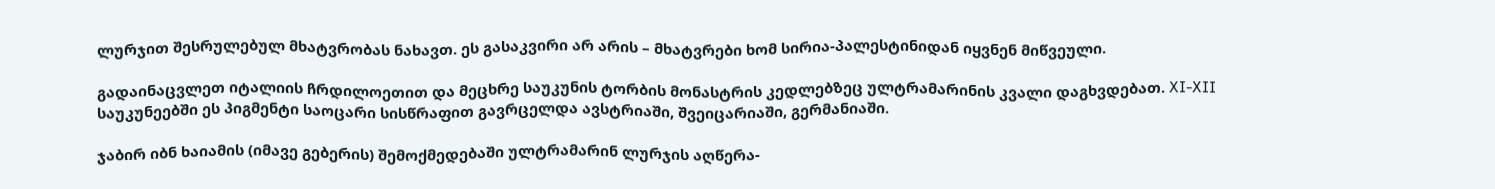ლურჯით შესრულებულ მხატვრობას ნახავთ. ეს გასაკვირი არ არის – მხატვრები ხომ სირია-პალესტინიდან იყვნენ მიწვეული.

გადაინაცვლეთ იტალიის ჩრდილოეთით და მეცხრე საუკუნის ტორბის მონასტრის კედლებზეც ულტრამარინის კვალი დაგხვდებათ. XI-XII საუკუნეებში ეს პიგმენტი საოცარი სისწრაფით გავრცელდა ავსტრიაში, შვეიცარიაში, გერმანიაში.

ჯაბირ იბნ ხაიამის (იმავე გებერის) შემოქმედებაში ულტრამარინ ლურჯის აღწერა-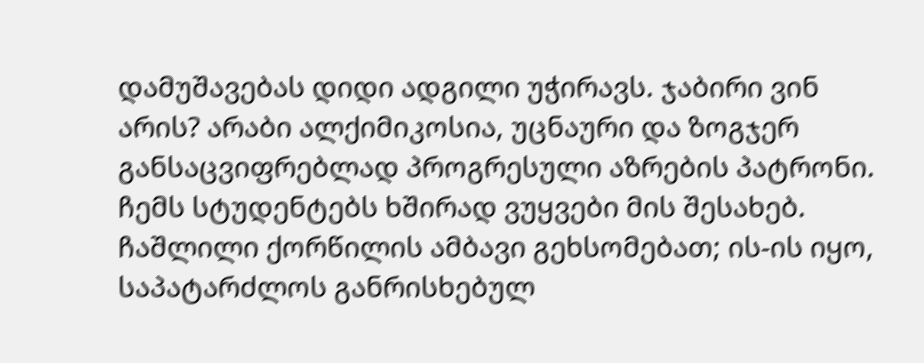დამუშავებას დიდი ადგილი უჭირავს. ჯაბირი ვინ არის? არაბი ალქიმიკოსია, უცნაური და ზოგჯერ განსაცვიფრებლად პროგრესული აზრების პატრონი. ჩემს სტუდენტებს ხშირად ვუყვები მის შესახებ. ჩაშლილი ქორწილის ამბავი გეხსომებათ; ის-ის იყო, საპატარძლოს განრისხებულ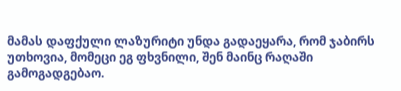მამას დაფქული ლაზურიტი უნდა გადაეყარა, რომ ჯაბირს უთხოვია, მომეცი ეგ ფხვნილი, შენ მაინც რაღაში გამოგადგებაო.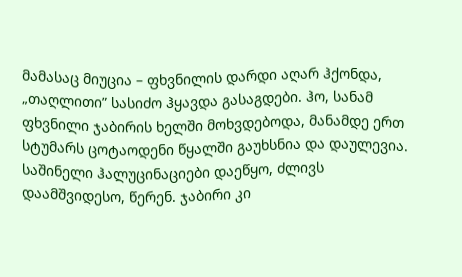მამასაც მიუცია – ფხვნილის დარდი აღარ ჰქონდა, „თაღლითი” სასიძო ჰყავდა გასაგდები. ჰო, სანამ ფხვნილი ჯაბირის ხელში მოხვდებოდა, მანამდე ერთ სტუმარს ცოტაოდენი წყალში გაუხსნია და დაულევია. საშინელი ჰალუცინაციები დაეწყო, ძლივს დაამშვიდესო, წერენ. ჯაბირი კი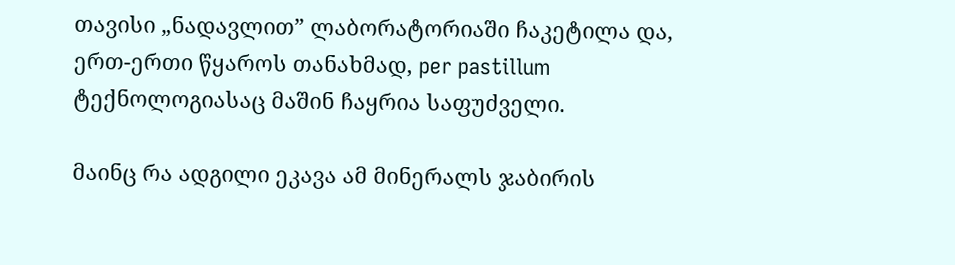თავისი „ნადავლით” ლაბორატორიაში ჩაკეტილა და, ერთ-ერთი წყაროს თანახმად, per pastillum ტექნოლოგიასაც მაშინ ჩაყრია საფუძველი.

მაინც რა ადგილი ეკავა ამ მინერალს ჯაბირის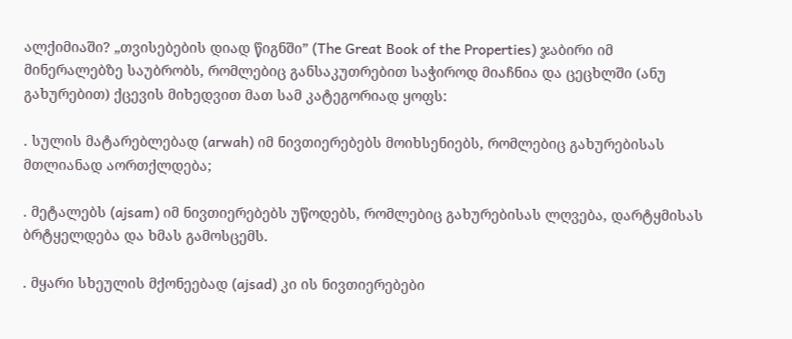ალქიმიაში? „თვისებების დიად წიგნში” (The Great Book of the Properties) ჯაბირი იმ მინერალებზე საუბრობს, რომლებიც განსაკუთრებით საჭიროდ მიაჩნია და ცეცხლში (ანუ გახურებით) ქცევის მიხედვით მათ სამ კატეგორიად ყოფს:

. სულის მატარებლებად (arwah) იმ ნივთიერებებს მოიხსენიებს, რომლებიც გახურებისას მთლიანად აორთქლდება;

. მეტალებს (ajsam) იმ ნივთიერებებს უწოდებს, რომლებიც გახურებისას ლღვება, დარტყმისას ბრტყელდება და ხმას გამოსცემს.

. მყარი სხეულის მქონეებად (ajsad) კი ის ნივთიერებები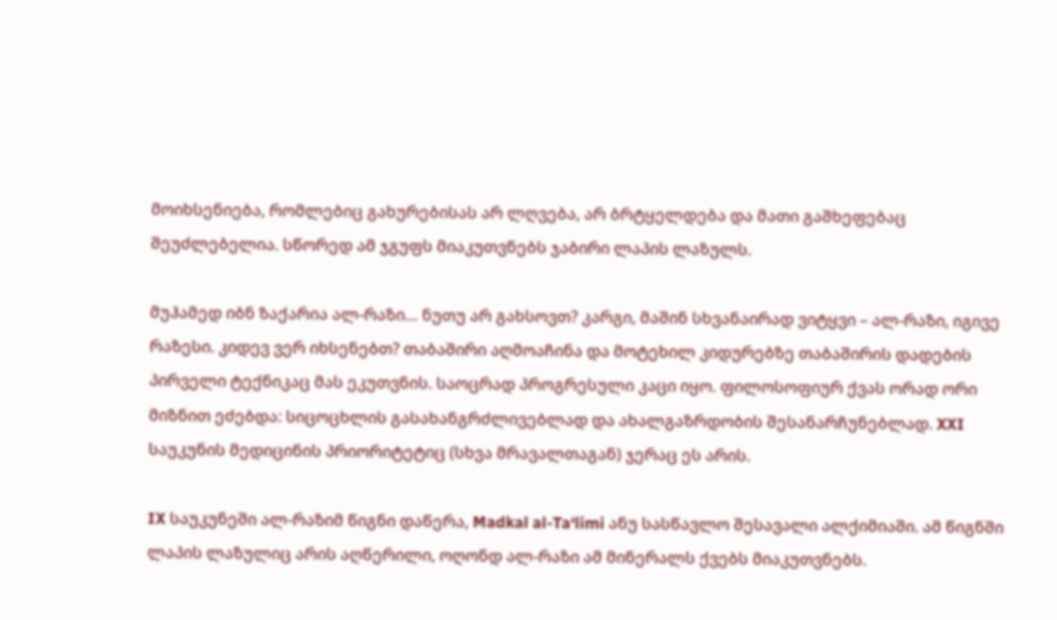მოიხსენიება, რომლებიც გახურებისას არ ლღვება, არ ბრტყელდება და მათი გაშხეფებაც შეუძლებელია. სწორედ ამ ჯგუფს მიაკუთვნებს ჯაბირი ლაპის ლაზულს.

მუჰამედ იბნ ზაქარია ალ-რაზი… ნუთუ არ გახსოვთ? კარგი, მაშინ სხვანაირად ვიტყვი – ალ-რაზი, იგივე რაზესი. კიდევ ვერ იხსენებთ? თაბაშირი აღმოაჩინა და მოტეხილ კიდურებზე თაბაშირის დადების პირველი ტექნიკაც მას ეკუთვნის. საოცრად პროგრესული კაცი იყო. ფილოსოფიურ ქვას ორად ორი მიზნით ეძებდა: სიცოცხლის გასახანგრძლივებლად და ახალგაზრდობის შესანარჩუნებლად. XXI საუკუნის მედიცინის პრიორიტეტიც (სხვა მრავალთაგან) ჯერაც ეს არის.

IX საუკუნეში ალ-რაზიმ წიგნი დაწერა, Madkal al-Ta‘limi ანუ სასწავლო შესავალი ალქიმიაში. ამ წიგნში ლაპის ლაზულიც არის აღწერილი, ოღონდ ალ-რაზი ამ მინერალს ქვებს მიაკუთვნებს.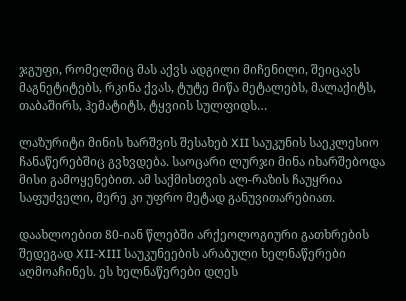ჯგუფი, რომელშიც მას აქვს ადგილი მიჩენილი, შეიცავს მაგნეტიტებს, რკინა ქვას, ტუტე მიწა მეტალებს, მალაქიტს, თაბაშირს, ჰემატიტს, ტყვიის სულფიდს…

ლაზურიტი მინის ხარშვის შესახებ XII საუკუნის საეკლესიო ჩანაწერებშიც გვხვდება. საოცარი ლურჯი მინა იხარშებოდა მისი გამოყენებით. ამ საქმისთვის ალ-რაზის ჩაუყრია საფუძველი, მერე კი უფრო მეტად განუვითარებიათ.

დაახლოებით 80-იან წლებში არქეოლოგიური გათხრების შედეგად XII-XIII საუკუნეების არაბული ხელნაწერები აღმოაჩინეს. ეს ხელნაწერები დღეს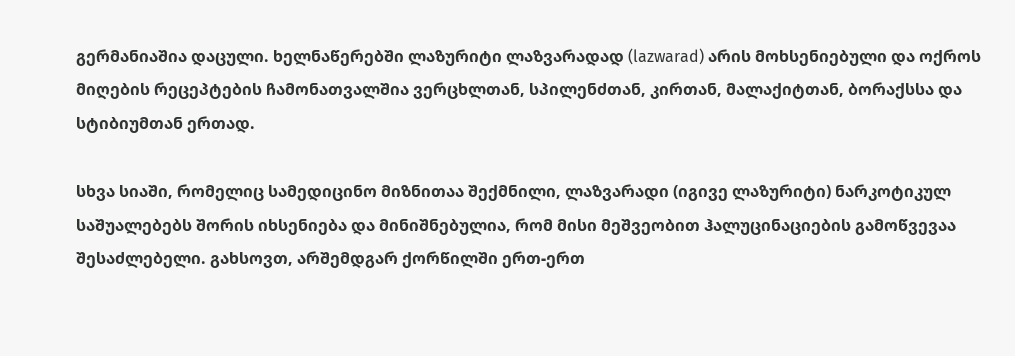გერმანიაშია დაცული. ხელნაწერებში ლაზურიტი ლაზვარადად (lazwarad) არის მოხსენიებული და ოქროს მიღების რეცეპტების ჩამონათვალშია ვერცხლთან, სპილენძთან, კირთან, მალაქიტთან, ბორაქსსა და სტიბიუმთან ერთად.

სხვა სიაში, რომელიც სამედიცინო მიზნითაა შექმნილი, ლაზვარადი (იგივე ლაზურიტი) ნარკოტიკულ საშუალებებს შორის იხსენიება და მინიშნებულია, რომ მისი მეშვეობით ჰალუცინაციების გამოწვევაა შესაძლებელი. გახსოვთ, არშემდგარ ქორწილში ერთ-ერთ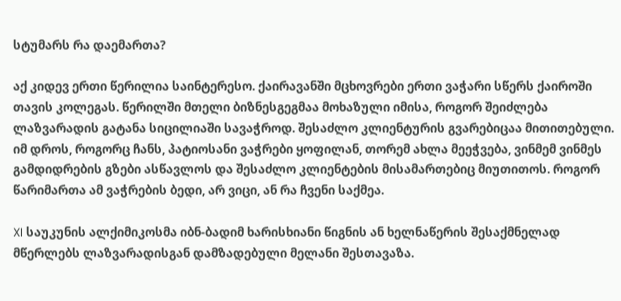სტუმარს რა დაემართა?

აქ კიდევ ერთი წერილია საინტერესო. ქაირავანში მცხოვრები ერთი ვაჭარი სწერს ქაიროში თავის კოლეგას. წერილში მთელი ბიზნესგეგმაა მოხაზული იმისა, როგორ შეიძლება ლაზვარადის გატანა სიცილიაში სავაჭროდ. შესაძლო კლიენტურის გვარებიცაა მითითებული. იმ დროს, როგორც ჩანს, პატიოსანი ვაჭრები ყოფილან, თორემ ახლა მეეჭვება, ვინმემ ვინმეს გამდიდრების გზები ასწავლოს და შესაძლო კლიენტების მისამართებიც მიუთითოს. როგორ წარიმართა ამ ვაჭრების ბედი, არ ვიცი, ან რა ჩვენი საქმეა.

XI საუკუნის ალქიმიკოსმა იბნ-ბადიმ ხარისხიანი წიგნის ან ხელნაწერის შესაქმნელად მწერლებს ლაზვარადისგან დამზადებული მელანი შესთავაზა.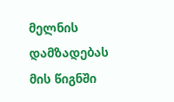მელნის დამზადებას მის წიგნში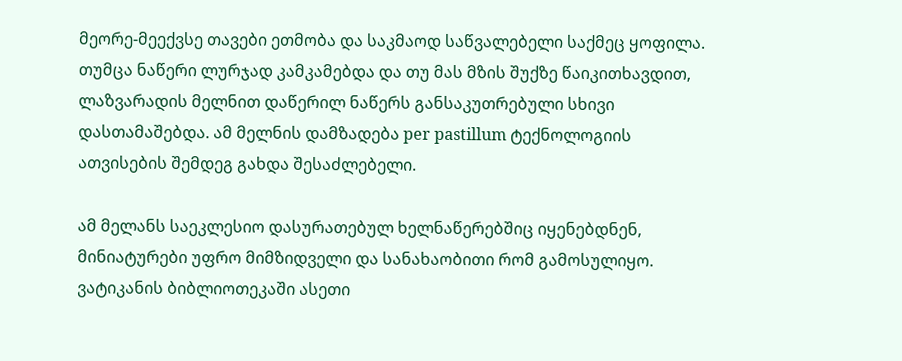მეორე-მეექვსე თავები ეთმობა და საკმაოდ საწვალებელი საქმეც ყოფილა. თუმცა ნაწერი ლურჯად კამკამებდა და თუ მას მზის შუქზე წაიკითხავდით, ლაზვარადის მელნით დაწერილ ნაწერს განსაკუთრებული სხივი დასთამაშებდა. ამ მელნის დამზადება per pastillum ტექნოლოგიის ათვისების შემდეგ გახდა შესაძლებელი.

ამ მელანს საეკლესიო დასურათებულ ხელნაწერებშიც იყენებდნენ, მინიატურები უფრო მიმზიდველი და სანახაობითი რომ გამოსულიყო. ვატიკანის ბიბლიოთეკაში ასეთი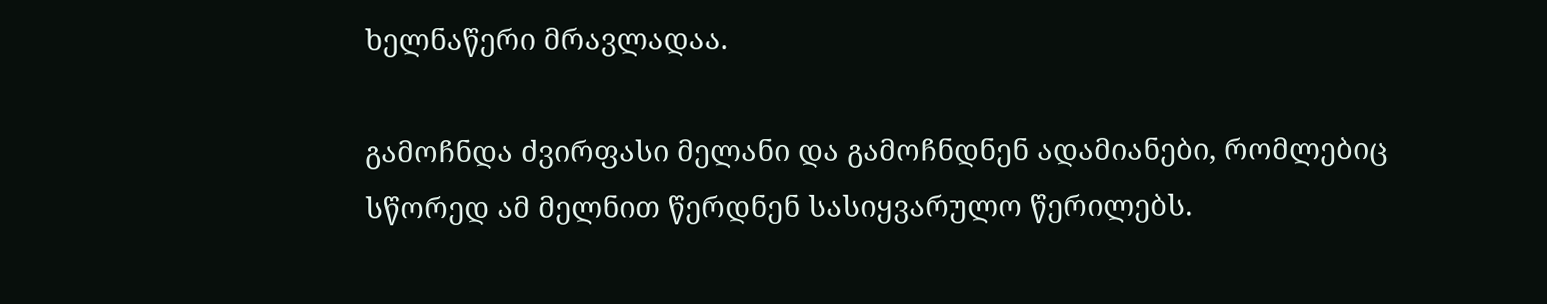ხელნაწერი მრავლადაა.

გამოჩნდა ძვირფასი მელანი და გამოჩნდნენ ადამიანები, რომლებიც სწორედ ამ მელნით წერდნენ სასიყვარულო წერილებს.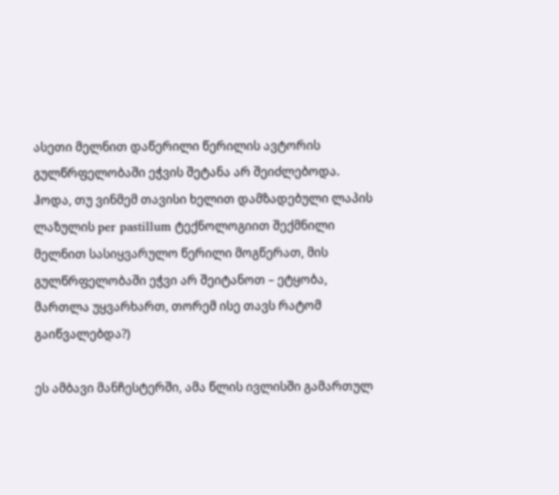ასეთი მელნით დაწერილი წერილის ავტორის გულწრფელობაში ეჭვის შეტანა არ შეიძლებოდა.
ჰოდა, თუ ვინმემ თავისი ხელით დამზადებული ლაპის ლაზულის per pastillum ტექნოლოგიით შექმნილი მელნით სასიყვარულო წერილი მოგწერათ, მის გულწრფელობაში ეჭვი არ შეიტანოთ – ეტყობა, მართლა უყვარხართ, თორემ ისე თავს რატომ გაიწვალებდა?)

ეს ამბავი მანჩესტერში, ამა წლის ივლისში გამართულ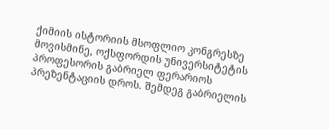ქიმიის ისტორიის მსოფლიო კონგრესზე მოვისმინე, ოქსფორდის უნივერსიტეტის პროფესორის გაბრიელ ფერარიოს პრეზენტაციის დროს. შემდეგ გაბრიელის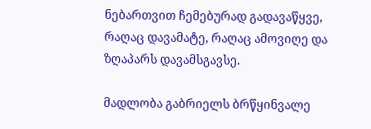ნებართვით ჩემებურად გადავაწყვე, რაღაც დავამატე, რაღაც ამოვიღე და ზღაპარს დავამსგავსე.

მადლობა გაბრიელს ბრწყინვალე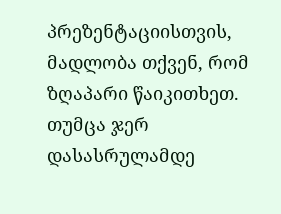პრეზენტაციისთვის, მადლობა თქვენ, რომ ზღაპარი წაიკითხეთ.
თუმცა ჯერ დასასრულამდე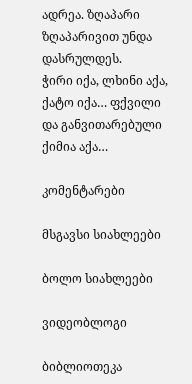ადრეა. ზღაპარი ზღაპარივით უნდა დასრულდეს.
ჭირი იქა, ლხინი აქა,
ქატო იქა… ფქვილი
და განვითარებული ქიმია აქა…

კომენტარები

მსგავსი სიახლეები

ბოლო სიახლეები

ვიდეობლოგი

ბიბლიოთეკა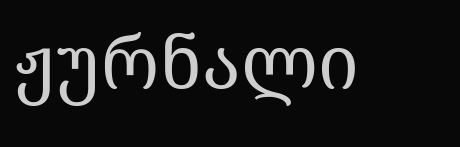ჟურნალი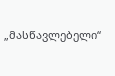„მასწავლებელი“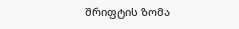შრიფტის ზომა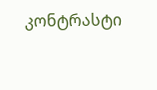კონტრასტი